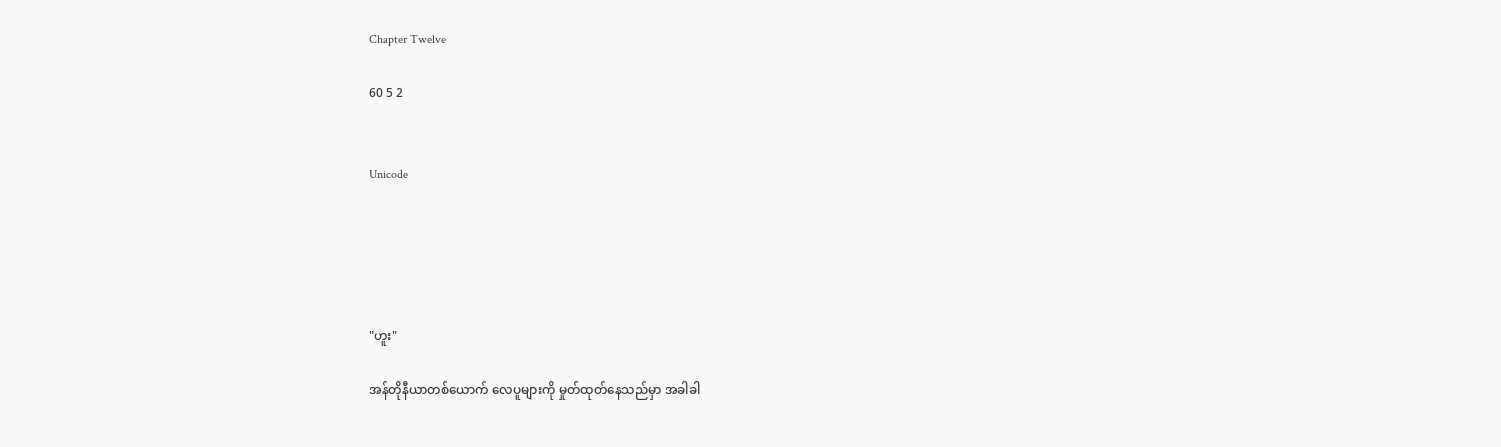Chapter Twelve

60 5 2


Unicode





"ဟူး"

အန်တိုနီယာတစ်ယောက် လေပူများကို မှုတ်ထုတ်နေသည်မှာ အခါခါ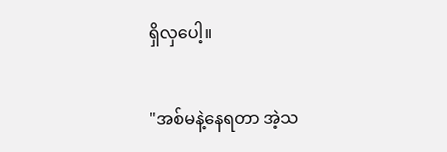ရှိလှပေါ့။

"အစ်မနဲ့နေရတာ အဲ့သ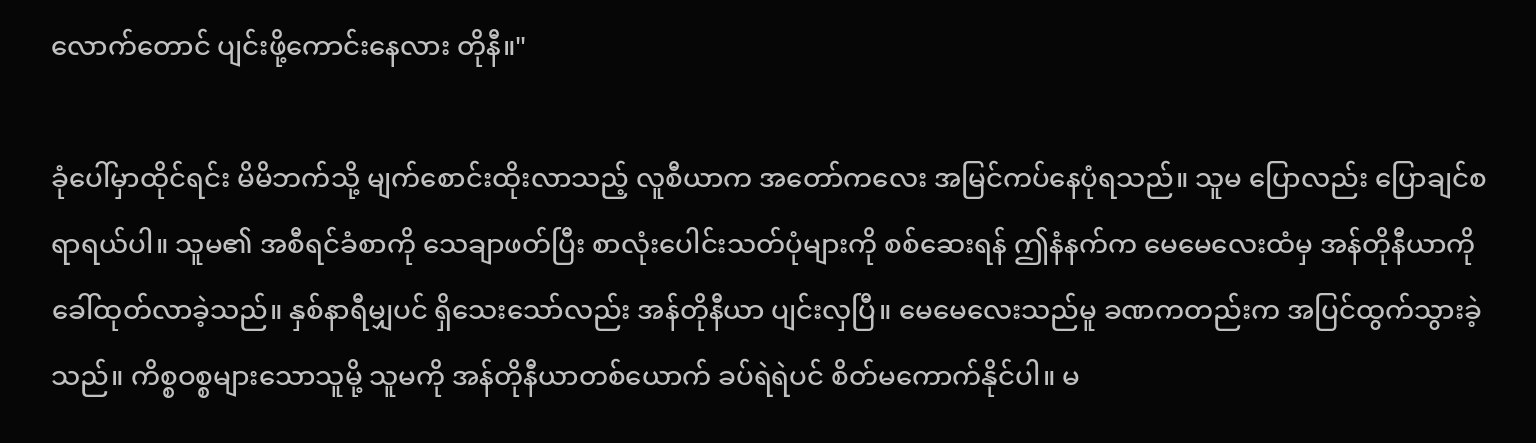လောက်တောင် ပျင်းဖို့ကောင်းနေလား တိုနီ။"

ခုံပေါ်မှာထိုင်ရင်း မိမိဘက်သို့ မျက်စောင်းထိုးလာသည့် လူစီယာက အတော်ကလေး အမြင်ကပ်နေပုံရသည်။ သူမ ပြောလည်း ပြောချင်စရာရယ်ပါ။ သူမ၏ အစီရင်ခံစာကို သေချာဖတ်ပြီး စာလုံးပေါင်းသတ်ပုံများကို စစ်ဆေးရန် ဤနံနက်က မေမေလေးထံမှ အန်တိုနီယာကို ခေါ်ထုတ်လာခဲ့သည်။ နှစ်နာရီမျှပင် ရှိသေးသော်လည်း အန်တိုနီယာ ပျင်းလှပြီ။ မေမေလေးသည်မူ ခဏကတည်းက အပြင်ထွက်သွားခဲ့သည်။ ကိစ္စဝစ္စများသောသူမို့ သူမကို အန်တိုနီယာတစ်ယောက် ခပ်ရဲရဲပင် စိတ်မကောက်နိုင်ပါ။ မ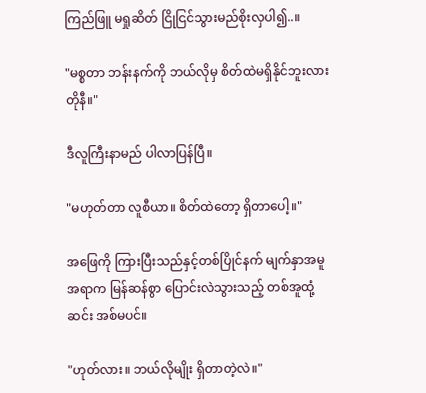ကြည်ဖြူ မရှုဆိတ် ငြိုငြင်သွားမည်စိုးလှပါ၍..။

"မစ္စတာ ဘန်းနက်ကို ဘယ်လိုမှ စိတ်ထဲမရှိနိုင်ဘူးလား တိုနီ။"

ဒီလူကြီးနာမည် ပါလာပြန်ပြီ။

"မဟုတ်တာ လူစီယာ။ စိတ်ထဲတော့ ရှိတာပေါ့။"

အဖြေကို ကြားပြီးသည်နှင့်တစ်ပြိုင်နက် မျက်နှာအမူအရာက မြန်ဆန်စွာ ပြောင်းလဲသွားသည့် တစ်အူထုံ့ဆင်း အစ်မပင်။

"ဟုတ်လား။ ဘယ်လိုမျိုး ရှိတာတဲ့လဲ။"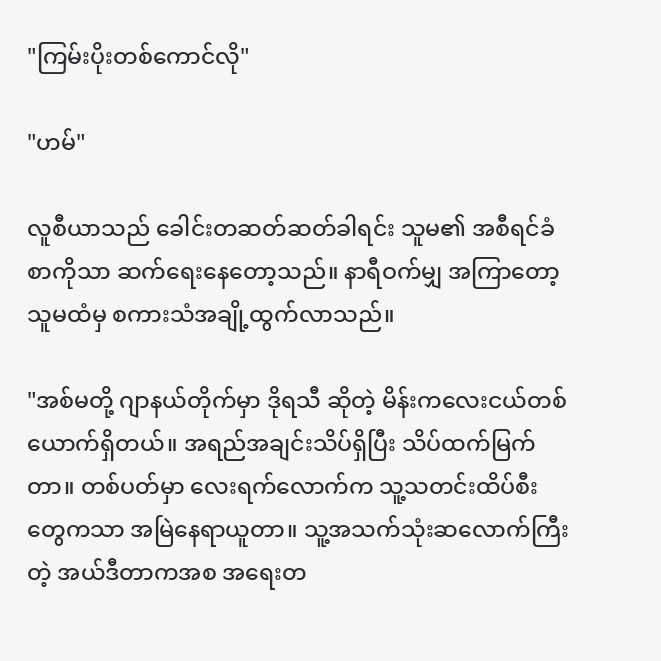"ကြမ်းပိုးတစ်ကောင်လို"

"ဟမ်"

လူစီယာသည် ခေါင်းတဆတ်ဆတ်ခါရင်း သူမ၏ အစီရင်ခံစာကိုသာ ဆက်ရေးနေတော့သည်။ နာရီဝက်မျှ အကြာတော့ သူမထံမှ စကားသံအချို့ထွက်လာသည်။

"အစ်မတို့ ဂျာနယ်တိုက်မှာ ဒိုရသီ ဆိုတဲ့ မိန်းကလေးငယ်တစ်ယောက်ရှိတယ်။ အရည်အချင်းသိပ်ရှိပြီး သိပ်ထက်မြက်တာ။ တစ်ပတ်မှာ လေးရက်လောက်က သူ့သတင်းထိပ်စီးတွေကသာ အမြဲနေရာယူတာ။ သူ့အသက်သုံးဆလောက်ကြီးတဲ့ အယ်ဒီတာကအစ အရေးတ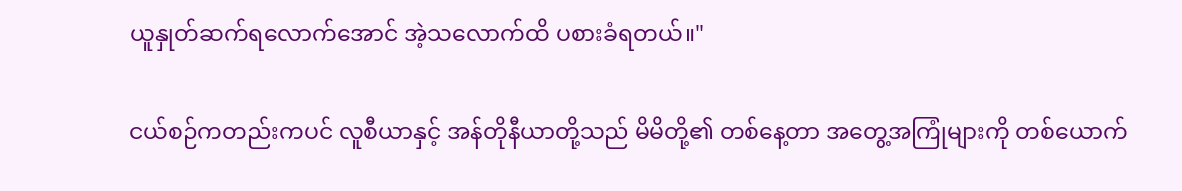ယူနှုတ်ဆက်ရလောက်အောင် အဲ့သလောက်ထိ ပစားခံရတယ်။"

ငယ်စဉ်ကတည်းကပင် လူစီယာနှင့် အန်တိုနီယာတို့သည် မိမိတို့၏ တစ်နေ့တာ အတွေ့အကြုံများကို တစ်ယောက်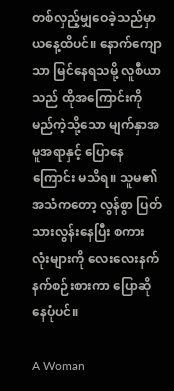တစ်လှည့်မျှဝေခဲ့သည်မှာ ယနေ့ထိပင်။ နောက်ကျောသာ မြင်နေရသမို့ လူစီယာသည် ထိုအကြောင်းကို မည်ကဲ့သို့သော မျက်နှာအမူအရာနှင့် ပြောနေကြောင်း မသိရ။ သူမ၏ အသံကတော့ လွန်စွာ ပြတ်သားလွန်းနေပြီး စကားလုံးများကို လေးလေးနက်နက်စဉ်းစားကာ ပြောဆိုနေပုံပင်။

A Woman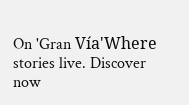On 'Gran Vía'Where stories live. Discover now